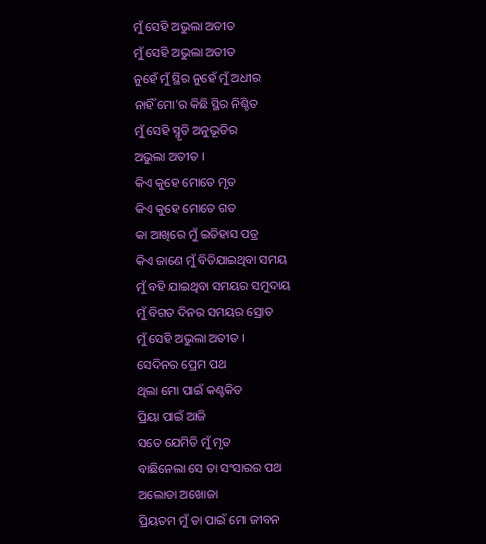ମୁଁ ସେହି ଅଭୁଲା ଅତୀତ
ମୁଁ ସେହି ଅଭୁଲା ଅତୀତ
ନୁହେଁ ମୁଁ ସ୍ଥିର ନୁହେଁ ମୁଁ ଅଧୀର
ନାହିଁ ମୋ'ର କିଛି ସ୍ଥିର ନିଶ୍ଚିତ
ମୁଁ ସେହି ସ୍ମୃତି ଅନୁଭୂତିର
ଅଭୁଲା ଅତୀତ ।
କିଏ କୁହେ ମୋତେ ମୃତ
କିଏ କୁହେ ମୋତେ ଗତ
କା ଆଖିରେ ମୁଁ ଇତିହାସ ପତ୍ର
କିଏ ଜାଣେ ମୁଁ ବିତିଯାଇଥିବା ସମୟ
ମୁଁ ବହି ଯାଇଥିବା ସମୟର ସମୁଦାୟ
ମୁଁ ବିଗତ ଦିନର ସମୟର ସ୍ରୋତ
ମୁଁ ସେହି ଅଭୁଲା ଅତୀତ ।
ସେଦିନର ପ୍ରେମ ପଥ
ଥିଲା ମୋ ପାଇଁ କଣ୍ଟକିତ
ପ୍ରିୟା ପାଇଁ ଆଜି
ସତେ ଯେମିତି ମୁଁ ମୃତ
ବାଛିନେଲା ସେ ତା ସଂସାରର ପଥ
ଅଲୋଡା ଅଖୋଜା
ପ୍ରିୟତମ ମୁଁ ତା ପାଇଁ ମୋ ଜୀବନ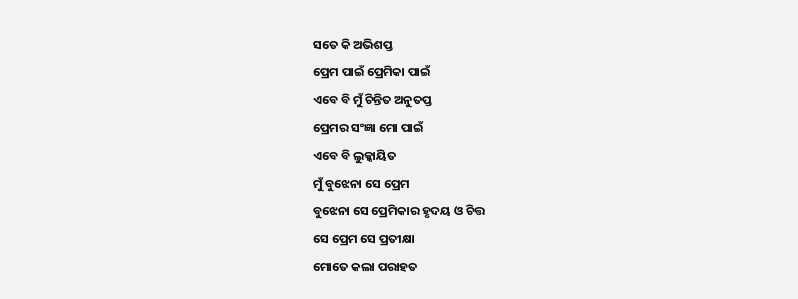ସତେ କି ଅଭିଶପ୍ତ
ପ୍ରେମ ପାଇଁ ପ୍ରେମିକା ପାଇଁ
ଏବେ ବି ମୁଁ ଚିନ୍ତିତ ଅନୁତପ୍ତ
ପ୍ରେମର ସଂଜ୍ଞା ମୋ ପାଇଁ
ଏବେ ବି ଲୁକ୍କାୟିତ
ମୁଁ ବୁଝେନା ସେ ପ୍ରେମ
ବୁଝେନା ସେ ପ୍ରେମିକାର ହୃଦୟ ଓ ଚିତ୍ତ
ସେ ପ୍ରେମ ସେ ପ୍ରତୀକ୍ଷା
ମୋତେ କଲା ପରାହତ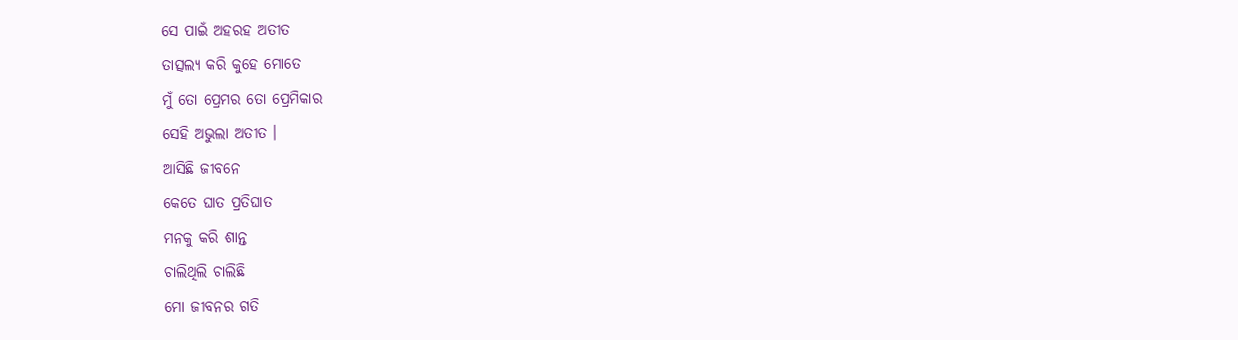ସେ ପାଇଁ ଅହରହ ଅତୀତ
ତାତ୍ସଲ୍ୟ କରି କୁହେ ମୋତେ
ମୁଁ ତୋ ପ୍ରେମର ତୋ ପ୍ରେମିକାର
ସେହି ଅଭୁଲା ଅତୀତ ।
ଆସିଛି ଜୀବନେ
କେତେ ଘାତ ପ୍ରତିଘାତ
ମନକୁ କରି ଶାନ୍ତ
ଚାଲିଥିଲି ଚାଲିଛି
ମୋ ଜୀବନର ଗତି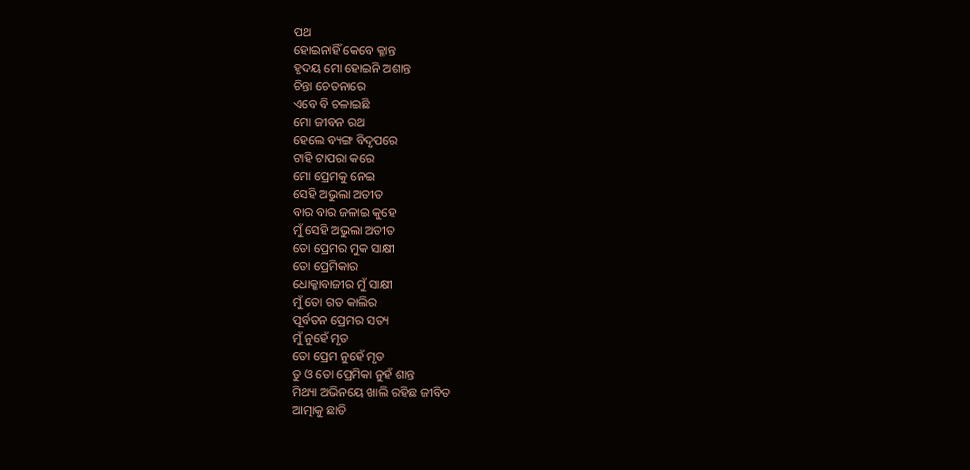ପଥ
ହୋଇନାହିଁ କେବେ କ୍ଳାନ୍ତ
ହୃଦୟ ମୋ ହୋଇନି ଅଶାନ୍ତ
ଚିନ୍ତା ଚେତନାରେ
ଏବେ ବି ଚଳାଇଛି
ମୋ ଜୀବନ ରଥ
ହେଲେ ବ୍ୟଙ୍ଗ ବିଦୃପରେ
ଟାହି ଟାପରା କରେ
ମୋ ପ୍ରେମକୁ ନେଇ
ସେହି ଅଭୁଲା ଅତୀତ
ବାର ବାର ଜଳାଇ କୁହେ
ମୁଁ ସେହି ଅଭୁଲା ଅତୀତ
ତୋ ପ୍ରେମର ମୁକ ସାକ୍ଷୀ
ତୋ ପ୍ରେମିକାର
ଧୋକ୍କାବାଜୀର ମୁଁ ସାକ୍ଷୀ
ମୁଁ ତୋ ଗତ କାଲିର
ପୂର୍ବତନ ପ୍ରେମର ସତ୍ୟ
ମୁଁ ନୁହେଁ ମୃତ
ତୋ ପ୍ରେମ ନୁହେଁ ମୃତ
ତୁ ଓ ତୋ ପ୍ରେମିକା ନୁହଁ ଶାନ୍ତ
ମିଥ୍ୟା ଅଭିନୟେ ଖାଲି ରହିଛ ଜୀବିତ
ଆତ୍ମାକୁ ଛାଡି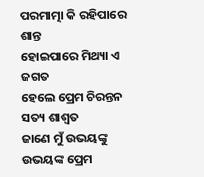ପରମାତ୍ମା କି ରହିପାରେ ଶାନ୍ତ
ହୋଇପାରେ ମିଥ୍ୟା ଏ ଜଗତ
ହେଲେ ପ୍ରେମ ଚିରନ୍ତନ ସତ୍ୟ ଶାଶ୍ଵତ
ଜାଣେ ମୁଁ ଉଭୟଙ୍କୁ
ଉଭୟଙ୍କ ପ୍ରେମ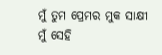ମୁଁ ତୁମ ପ୍ରେମର ମୁକ ସାକ୍ଷୀ
ମୁଁ ସେହି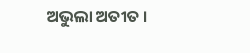ଅଭୁଲା ଅତୀତ ।